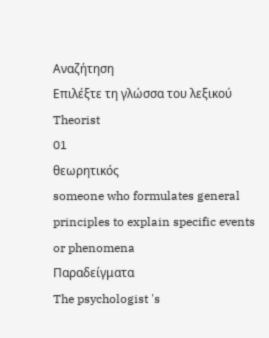Αναζήτηση
Επιλέξτε τη γλώσσα του λεξικού
Theorist
01
θεωρητικός
someone who formulates general principles to explain specific events or phenomena
Παραδείγματα
The psychologist 's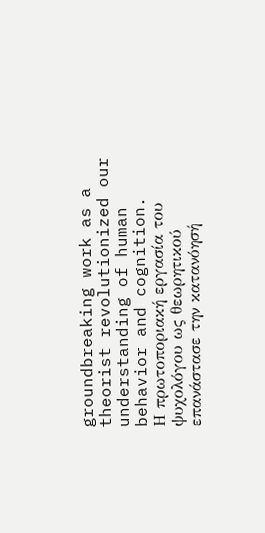groundbreaking work as a theorist revolutionized our understanding of human behavior and cognition.
Η πρωτοποριακή εργασία του ψυχολόγου ως θεωρητικού επανάστασε την κατανόησή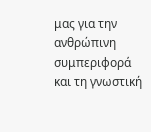μας για την ανθρώπινη συμπεριφορά και τη γνωστική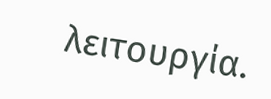λειτουργία.